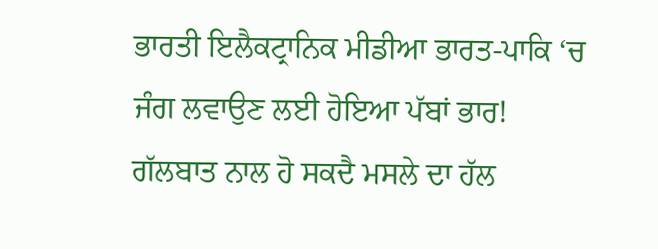ਭਾਰਤੀ ਇਲੈਕਟ੍ਰਾਨਿਕ ਮੀਡੀਆ ਭਾਰਤ-ਪਾਕਿ ‘ਚ ਜੰਗ ਲਵਾਉਣ ਲਈ ਹੋਇਆ ਪੱਬਾਂ ਭਾਰ!
ਗੱਲਬਾਤ ਨਾਲ ਹੋ ਸਕਦੈ ਮਸਲੇ ਦਾ ਹੱਲ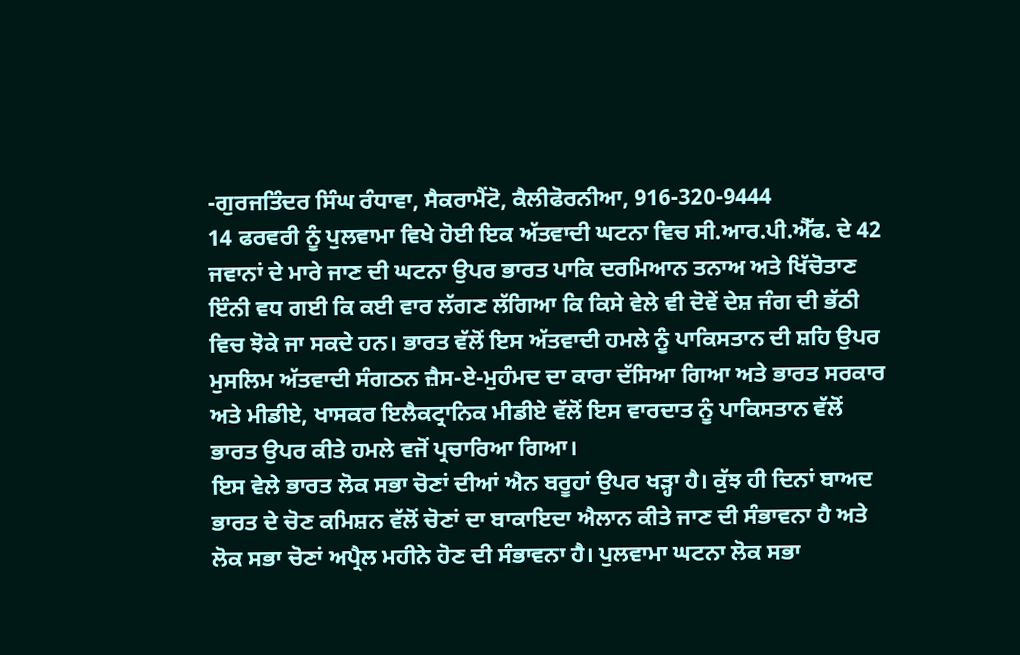-ਗੁਰਜਤਿੰਦਰ ਸਿੰਘ ਰੰਧਾਵਾ, ਸੈਕਰਾਮੈਂਟੋ, ਕੈਲੀਫੋਰਨੀਆ, 916-320-9444
14 ਫਰਵਰੀ ਨੂੰ ਪੁਲਵਾਮਾ ਵਿਖੇ ਹੋਈ ਇਕ ਅੱਤਵਾਦੀ ਘਟਨਾ ਵਿਚ ਸੀ.ਆਰ.ਪੀ.ਐੱਫ. ਦੇ 42 ਜਵਾਨਾਂ ਦੇ ਮਾਰੇ ਜਾਣ ਦੀ ਘਟਨਾ ਉਪਰ ਭਾਰਤ ਪਾਕਿ ਦਰਮਿਆਨ ਤਨਾਅ ਅਤੇ ਖਿੱਚੋਤਾਣ ਇੰਨੀ ਵਧ ਗਈ ਕਿ ਕਈ ਵਾਰ ਲੱਗਣ ਲੱਗਿਆ ਕਿ ਕਿਸੇ ਵੇਲੇ ਵੀ ਦੋਵੇਂ ਦੇਸ਼ ਜੰਗ ਦੀ ਭੱਠੀ ਵਿਚ ਝੋਕੇ ਜਾ ਸਕਦੇ ਹਨ। ਭਾਰਤ ਵੱਲੋਂ ਇਸ ਅੱਤਵਾਦੀ ਹਮਲੇ ਨੂੰ ਪਾਕਿਸਤਾਨ ਦੀ ਸ਼ਹਿ ਉਪਰ ਮੁਸਲਿਮ ਅੱਤਵਾਦੀ ਸੰਗਠਨ ਜ਼ੈਸ-ਏ-ਮੁਹੰਮਦ ਦਾ ਕਾਰਾ ਦੱਸਿਆ ਗਿਆ ਅਤੇ ਭਾਰਤ ਸਰਕਾਰ ਅਤੇ ਮੀਡੀਏ, ਖਾਸਕਰ ਇਲੈਕਟ੍ਰਾਨਿਕ ਮੀਡੀਏ ਵੱਲੋਂ ਇਸ ਵਾਰਦਾਤ ਨੂੰ ਪਾਕਿਸਤਾਨ ਵੱਲੋਂ ਭਾਰਤ ਉਪਰ ਕੀਤੇ ਹਮਲੇ ਵਜੋਂ ਪ੍ਰਚਾਰਿਆ ਗਿਆ।
ਇਸ ਵੇਲੇ ਭਾਰਤ ਲੋਕ ਸਭਾ ਚੋਣਾਂ ਦੀਆਂ ਐਨ ਬਰੂਹਾਂ ਉਪਰ ਖੜ੍ਹਾ ਹੈ। ਕੁੱਝ ਹੀ ਦਿਨਾਂ ਬਾਅਦ ਭਾਰਤ ਦੇ ਚੋਣ ਕਮਿਸ਼ਨ ਵੱਲੋਂ ਚੋਣਾਂ ਦਾ ਬਾਕਾਇਦਾ ਐਲਾਨ ਕੀਤੇ ਜਾਣ ਦੀ ਸੰਭਾਵਨਾ ਹੈ ਅਤੇ ਲੋਕ ਸਭਾ ਚੋਣਾਂ ਅਪ੍ਰੈਲ ਮਹੀਨੇ ਹੋਣ ਦੀ ਸੰਭਾਵਨਾ ਹੈ। ਪੁਲਵਾਮਾ ਘਟਨਾ ਲੋਕ ਸਭਾ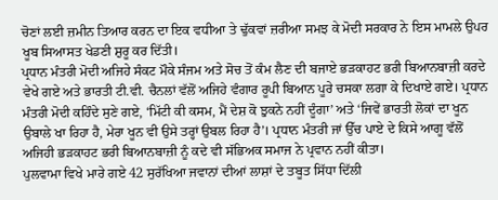ਚੋਣਾਂ ਲਈ ਜ਼ਮੀਨ ਤਿਆਰ ਕਰਨ ਦਾ ਇਕ ਵਧੀਆ ਤੇ ਢੁੱਕਵਾਂ ਜ਼ਰੀਆ ਸਮਝ ਕੇ ਮੋਦੀ ਸਰਕਾਰ ਨੇ ਇਸ ਮਾਮਲੇ ਉਪਰ ਖੂਬ ਸਿਆਸਤ ਖੇਡਣੀ ਸ਼ੁਰੂ ਕਰ ਦਿੱਤੀ।
ਪ੍ਰਧਾਨ ਮੰਤਰੀ ਮੋਦੀ ਅਜਿਹੇ ਸੰਕਟ ਮੌਕੇ ਸੰਜਮ ਅਤੇ ਸੋਚ ਤੋਂ ਕੰਮ ਲੈਣ ਦੀ ਬਜਾਏ ਭੜਕਾਹਟ ਭਰੀ ਬਿਆਨਬਾਜ਼ੀ ਕਰਦੇ ਵੇਖੇ ਗਏ ਅਤੇ ਭਾਰਤੀ ਟੀ.ਵੀ. ਚੈਨਲਾਂ ਵੱਲੋਂ ਅਜਿਹੇ ਵੰਗਾਰ ਰੂਪੀ ਬਿਆਨ ਪੂਰੇ ਚਸਕਾ ਲਗਾ ਕੇ ਦਿਖਾਏ ਗਏ। ਪ੍ਰਧਾਨ ਮੰਤਰੀ ਮੋਦੀ ਕਹਿੰਦੇ ਸੁਣੇ ਗਏ, ‘ਮਿੱਟੀ ਕੀ ਕਸਮ, ਮੈਂ ਦੇਸ਼ ਕੋ ਝੁਕਨੇ ਨਹੀਂ ਦੂੰਗਾ’ ਅਤੇ ‘ਜਿਵੇਂ ਭਾਰਤੀ ਲੋਕਾਂ ਦਾ ਖੂਨ ਉਬਾਲੇ ਖਾ ਰਿਹਾ ਹੈ, ਮੇਰਾ ਖੂਨ ਵੀ ਉਸੇ ਤਰ੍ਹਾਂ ਉਬਲ ਰਿਹਾ ਹੈ’। ਪ੍ਰਧਾਨ ਮੰਤਰੀ ਜਾਂ ਉੱਚ ਪਾਏ ਦੇ ਕਿਸੇ ਆਗੂ ਵੱਲੋਂ ਅਜਿਹੀ ਭੜਕਾਹਟ ਭਰੀ ਬਿਆਨਬਾਜ਼ੀ ਨੂੰ ਕਦੇ ਵੀ ਸੱਭਿਅਕ ਸਮਾਜ ਨੇ ਪ੍ਰਵਾਨ ਨਹੀਂ ਕੀਤਾ।
ਪੁਲਵਾਮਾ ਵਿਖੇ ਮਾਰੇ ਗਏ 42 ਸੁਰੱਖਿਆ ਜਵਾਨਾਂ ਦੀਆਂ ਲਾਸ਼ਾਂ ਦੇ ਤਬੂਤ ਸਿੱਧਾ ਦਿੱਲੀ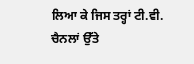ਲਿਆ ਕੇ ਜਿਸ ਤਰ੍ਹਾਂ ਟੀ.ਵੀ. ਚੈਨਲਾਂ ਉੱਤੇ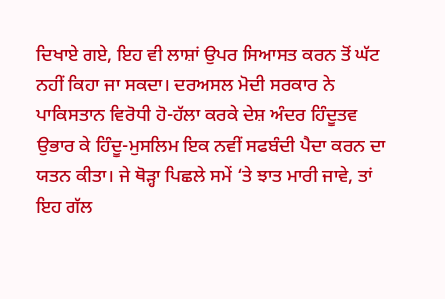ਦਿਖਾਏ ਗਏ, ਇਹ ਵੀ ਲਾਸ਼ਾਂ ਉਪਰ ਸਿਆਸਤ ਕਰਨ ਤੋਂ ਘੱਟ ਨਹੀਂ ਕਿਹਾ ਜਾ ਸਕਦਾ। ਦਰਅਸਲ ਮੋਦੀ ਸਰਕਾਰ ਨੇ ਪਾਕਿਸਤਾਨ ਵਿਰੋਧੀ ਹੋ-ਹੱਲਾ ਕਰਕੇ ਦੇਸ਼ ਅੰਦਰ ਹਿੰਦੂਤਵ ਉਭਾਰ ਕੇ ਹਿੰਦੂ-ਮੁਸਲਿਮ ਇਕ ਨਵੀਂ ਸਫਬੰਦੀ ਪੈਦਾ ਕਰਨ ਦਾ ਯਤਨ ਕੀਤਾ। ਜੇ ਥੋੜ੍ਹਾ ਪਿਛਲੇ ਸਮੇਂ ‘ਤੇ ਝਾਤ ਮਾਰੀ ਜਾਵੇ, ਤਾਂ ਇਹ ਗੱਲ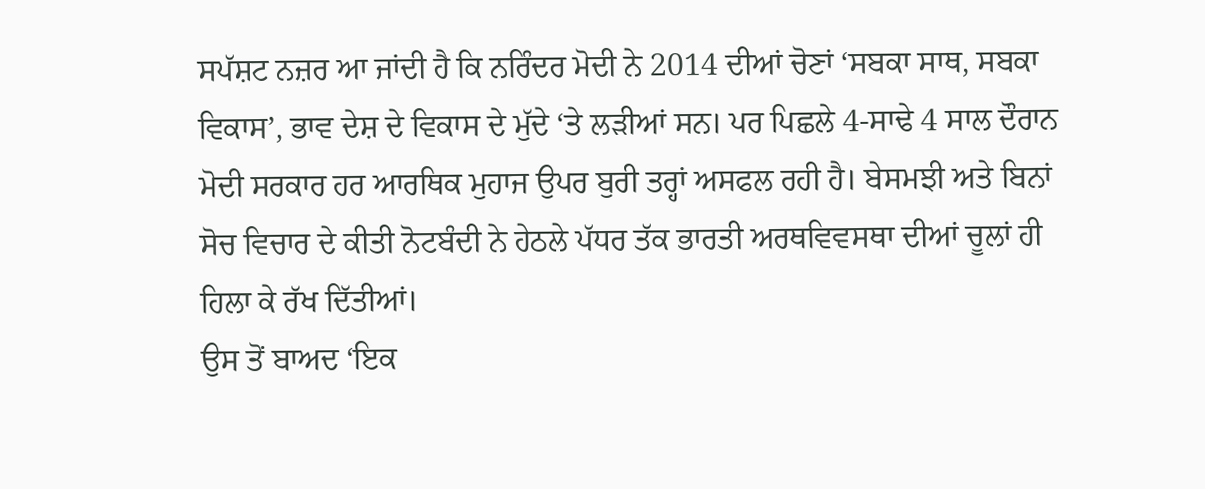ਸਪੱਸ਼ਟ ਨਜ਼ਰ ਆ ਜਾਂਦੀ ਹੈ ਕਿ ਨਰਿੰਦਰ ਮੋਦੀ ਨੇ 2014 ਦੀਆਂ ਚੋਣਾਂ ‘ਸਬਕਾ ਸਾਥ, ਸਬਕਾ ਵਿਕਾਸ’, ਭਾਵ ਦੇਸ਼ ਦੇ ਵਿਕਾਸ ਦੇ ਮੁੱਦੇ ‘ਤੇ ਲੜੀਆਂ ਸਨ। ਪਰ ਪਿਛਲੇ 4-ਸਾਢੇ 4 ਸਾਲ ਦੌਰਾਨ ਮੋਦੀ ਸਰਕਾਰ ਹਰ ਆਰਥਿਕ ਮੁਹਾਜ ਉਪਰ ਬੁਰੀ ਤਰ੍ਹਾਂ ਅਸਫਲ ਰਹੀ ਹੈ। ਬੇਸਮਝੀ ਅਤੇ ਬਿਨਾਂ ਸੋਚ ਵਿਚਾਰ ਦੇ ਕੀਤੀ ਨੋਟਬੰਦੀ ਨੇ ਹੇਠਲੇ ਪੱਧਰ ਤੱਕ ਭਾਰਤੀ ਅਰਥਵਿਵਸਥਾ ਦੀਆਂ ਚੂਲਾਂ ਹੀ ਹਿਲਾ ਕੇ ਰੱਖ ਦਿੱਤੀਆਂ।
ਉਸ ਤੋਂ ਬਾਅਦ ‘ਇਕ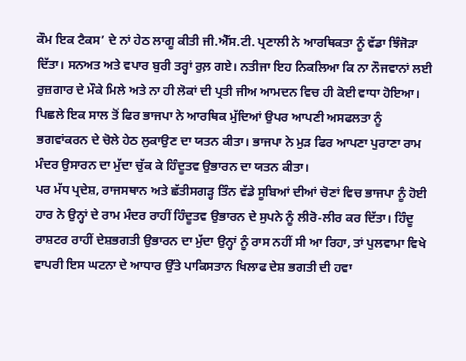ਕੌਮ ਇਕ ਟੈਕਸ’ ਦੇ ਨਾਂ ਹੇਠ ਲਾਗੂ ਕੀਤੀ ਜੀ.ਐੱਸ.ਟੀ. ਪ੍ਰਣਾਲੀ ਨੇ ਆਰਥਿਕਤਾ ਨੂੰ ਵੱਡਾ ਝਿੰਜੋੜਾ ਦਿੱਤਾ। ਸਨਅਤ ਅਤੇ ਵਪਾਰ ਬੁਰੀ ਤਰ੍ਹਾਂ ਰੁਲ਼ ਗਏ। ਨਤੀਜਾ ਇਹ ਨਿਕਲਿਆ ਕਿ ਨਾ ਨੌਜਵਾਨਾਂ ਲਈ ਰੁਜ਼ਗਾਰ ਦੇ ਮੌਕੇ ਮਿਲੇ ਅਤੇ ਨਾ ਹੀ ਲੋਕਾਂ ਦੀ ਪ੍ਰਤੀ ਜੀਅ ਆਮਦਨ ਵਿਚ ਹੀ ਕੋਈ ਵਾਧਾ ਹੋਇਆ। ਪਿਛਲੇ ਇਕ ਸਾਲ ਤੋਂ ਫਿਰ ਭਾਜਪਾ ਨੇ ਆਰਥਿਕ ਮੁੱਦਿਆਂ ਉਪਰ ਆਪਣੀ ਅਸਫਲਤਾ ਨੂੰ ਭਗਵਾਂਕਰਨ ਦੇ ਚੋਲੇ ਹੇਠ ਲੁਕਾਉਣ ਦਾ ਯਤਨ ਕੀਤਾ। ਭਾਜਪਾ ਨੇ ਮੁੜ ਫਿਰ ਆਪਣਾ ਪੁਰਾਣਾ ਰਾਮ ਮੰਦਰ ਉਸਾਰਨ ਦਾ ਮੁੱਦਾ ਚੁੱਕ ਕੇ ਹਿੰਦੂਤਵ ਉਭਾਰਨ ਦਾ ਯਤਨ ਕੀਤਾ।
ਪਰ ਮੱਧ ਪ੍ਰਦੇਸ਼, ਰਾਜਸਥਾਨ ਅਤੇ ਛੱਤੀਸਗੜ੍ਹ ਤਿੰਨ ਵੱਡੇ ਸੂਬਿਆਂ ਦੀਆਂ ਚੋਣਾਂ ਵਿਚ ਭਾਜਪਾ ਨੂੰ ਹੋਈ ਹਾਰ ਨੇ ਉਨ੍ਹਾਂ ਦੇ ਰਾਮ ਮੰਦਰ ਰਾਹੀਂ ਹਿੰਦੂਤਵ ਉਭਾਰਨ ਦੇ ਸੁਪਨੇ ਨੂੰ ਲੀਰੋ-ਲੀਰ ਕਰ ਦਿੱਤਾ। ਹਿੰਦੂ ਰਾਸ਼ਟਰ ਰਾਹੀਂ ਦੇਸ਼ਭਗਤੀ ਉਭਾਰਨ ਦਾ ਮੁੱਦਾ ਉਨ੍ਹਾਂ ਨੂੰ ਰਾਸ ਨਹੀਂ ਸੀ ਆ ਰਿਹਾ, ਤਾਂ ਪੁਲਵਾਮਾ ਵਿਖੇ ਵਾਪਰੀ ਇਸ ਘਟਨਾ ਦੇ ਆਧਾਰ ਉੱਤੇ ਪਾਕਿਸਤਾਨ ਖਿਲਾਫ ਦੇਸ਼ ਭਗਤੀ ਦੀ ਹਵਾ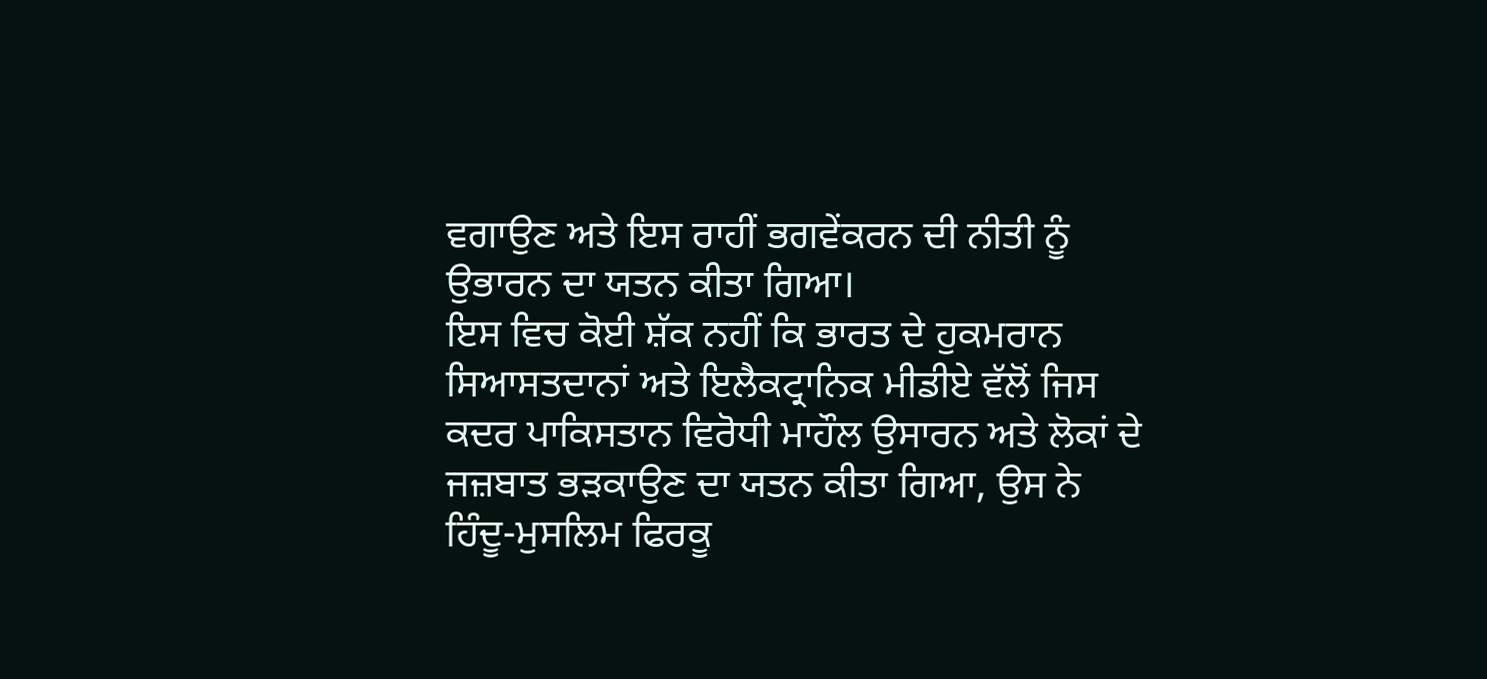ਵਗਾਉਣ ਅਤੇ ਇਸ ਰਾਹੀਂ ਭਗਵੇਂਕਰਨ ਦੀ ਨੀਤੀ ਨੂੰ ਉਭਾਰਨ ਦਾ ਯਤਨ ਕੀਤਾ ਗਿਆ।
ਇਸ ਵਿਚ ਕੋਈ ਸ਼ੱਕ ਨਹੀਂ ਕਿ ਭਾਰਤ ਦੇ ਹੁਕਮਰਾਨ ਸਿਆਸਤਦਾਨਾਂ ਅਤੇ ਇਲੈਕਟ੍ਰਾਨਿਕ ਮੀਡੀਏ ਵੱਲੋਂ ਜਿਸ ਕਦਰ ਪਾਕਿਸਤਾਨ ਵਿਰੋਧੀ ਮਾਹੌਲ ਉਸਾਰਨ ਅਤੇ ਲੋਕਾਂ ਦੇ ਜਜ਼ਬਾਤ ਭੜਕਾਉਣ ਦਾ ਯਤਨ ਕੀਤਾ ਗਿਆ, ਉਸ ਨੇ ਹਿੰਦੂ-ਮੁਸਲਿਮ ਫਿਰਕੂ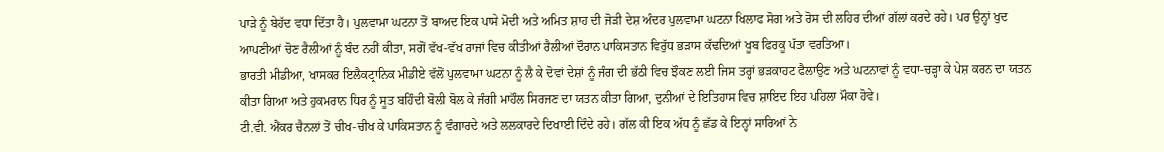ਪਾੜੇ ਨੂੰ ਬੇਹੱਦ ਵਧਾ ਦਿੱਤਾ ਹੈ। ਪੁਲਵਾਮਾ ਘਟਨਾ ਤੋਂ ਬਾਅਦ ਇਕ ਪਾਸੇ ਮੋਦੀ ਅਤੇ ਅਮਿਤ ਸ਼ਾਹ ਦੀ ਜੋੜੀ ਦੇਸ਼ ਅੰਦਰ ਪੁਲਵਾਮਾ ਘਟਨਾ ਖਿਲਾਫ ਸੋਗ ਅਤੇ ਰੋਸ ਦੀ ਲਹਿਰ ਦੀਆਂ ਗੱਲਾਂ ਕਰਦੇ ਰਹੇ। ਪਰ ਉਨ੍ਹਾਂ ਖੁਦ ਆਪਣੀਆਂ ਚੋਣ ਰੈਲੀਆਂ ਨੂੰ ਬੰਦ ਨਹੀਂ ਕੀਤਾ, ਸਗੋਂ ਵੱਖ-ਵੱਖ ਰਾਜਾਂ ਵਿਚ ਕੀਤੀਆਂ ਰੈਲੀਆਂ ਦੌਰਾਨ ਪਾਕਿਸਤਾਨ ਵਿਰੁੱਧ ਭੜਾਸ ਕੱਢਦਿਆਂ ਖੂਬ ਫਿਰਕੂ ਪੱਤਾ ਵਰਤਿਆ।
ਭਾਰਤੀ ਮੀਡੀਆ, ਖਾਸਕਰ ਇਲੈਕਟ੍ਰਾਨਿਕ ਮੀਡੀਏ ਵੱਲੋਂ ਪੁਲਵਾਮਾ ਘਟਨਾ ਨੂੰ ਲੈ ਕੇ ਦੋਵਾਂ ਦੇਸ਼ਾਂ ਨੂੰ ਜੰਗ ਦੀ ਭੱਠੀ ਵਿਚ ਝੌਕਣ ਲਈ ਜਿਸ ਤਰ੍ਹਾਂ ਭੜਕਾਹਟ ਫੈਲਾਉਣ ਅਤੇ ਘਟਨਾਵਾਂ ਨੂੰ ਵਧਾ-ਚੜ੍ਹਾ ਕੇ ਪੇਸ਼ ਕਰਨ ਦਾ ਯਤਨ ਕੀਤਾ ਗਿਆ ਅਤੇ ਹੁਕਮਰਾਨ ਧਿਰ ਨੂੰ ਸੂਤ ਬਹਿੰਦੀ ਬੋਲੀ ਬੋਲ ਕੇ ਜੰਗੀ ਮਾਹੌਲ ਸਿਰਜਣ ਦਾ ਯਤਨ ਕੀਤਾ ਗਿਆ, ਦੁਨੀਆਂ ਦੇ ਇਤਿਹਾਸ ਵਿਚ ਸ਼ਾਇਦ ਇਹ ਪਹਿਲਾ ਮੌਕਾ ਹੋਵੇ।
ਟੀ.ਵੀ. ਐਂਕਰ ਚੈਨਲਾਂ ਤੋਂ ਚੀਖ-ਚੀਖ ਕੇ ਪਾਕਿਸਤਾਨ ਨੂੰ ਵੰਗਾਰਦੇ ਅਤੇ ਲਲਕਾਰਦੇ ਦਿਖਾਈ ਦਿੰਦੇ ਰਹੇ। ਗੱਲ ਕੀ ਇਕ ਅੱਧ ਨੂੰ ਛੱਡ ਕੇ ਇਨ੍ਹਾਂ ਸਾਰਿਆਂ ਨੇ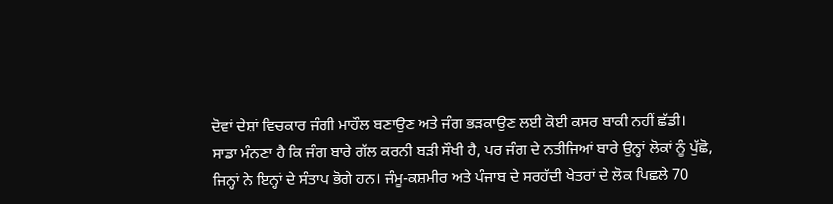ਦੋਵਾਂ ਦੇਸ਼ਾਂ ਵਿਚਕਾਰ ਜੰਗੀ ਮਾਹੌਲ ਬਣਾਉਣ ਅਤੇ ਜੰਗ ਭੜਕਾਉਣ ਲਈ ਕੋਈ ਕਸਰ ਬਾਕੀ ਨਹੀਂ ਛੱਡੀ।
ਸਾਡਾ ਮੰਨਣਾ ਹੈ ਕਿ ਜੰਗ ਬਾਰੇ ਗੱਲ ਕਰਨੀ ਬੜੀ ਸੌਖੀ ਹੈ, ਪਰ ਜੰਗ ਦੇ ਨਤੀਜਿਆਂ ਬਾਰੇ ਉਨ੍ਹਾਂ ਲੋਕਾਂ ਨੂੰ ਪੁੱਛੋ, ਜਿਨ੍ਹਾਂ ਨੇ ਇਨ੍ਹਾਂ ਦੇ ਸੰਤਾਪ ਭੋਗੇ ਹਨ। ਜੰਮੂ-ਕਸ਼ਮੀਰ ਅਤੇ ਪੰਜਾਬ ਦੇ ਸਰਹੱਦੀ ਖੇਤਰਾਂ ਦੇ ਲੋਕ ਪਿਛਲੇ 70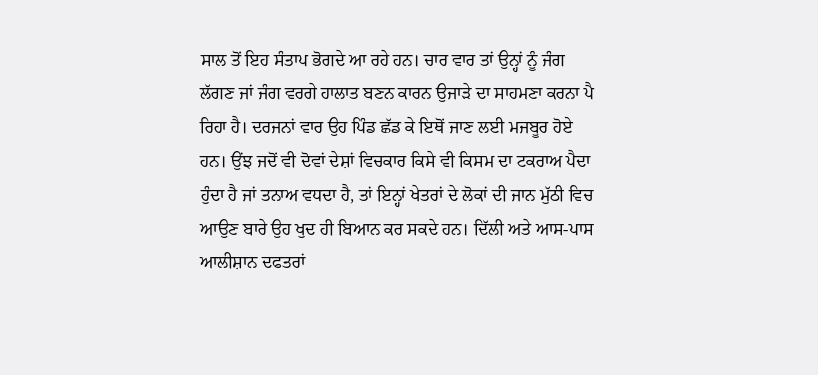ਸਾਲ ਤੋਂ ਇਹ ਸੰਤਾਪ ਭੋਗਦੇ ਆ ਰਹੇ ਹਨ। ਚਾਰ ਵਾਰ ਤਾਂ ਉਨ੍ਹਾਂ ਨੂੰ ਜੰਗ ਲੱਗਣ ਜਾਂ ਜੰਗ ਵਰਗੇ ਹਾਲਾਤ ਬਣਨ ਕਾਰਨ ਉਜਾੜੇ ਦਾ ਸਾਹਮਣਾ ਕਰਨਾ ਪੈ ਰਿਹਾ ਹੈ। ਦਰਜਨਾਂ ਵਾਰ ਉਹ ਪਿੰਡ ਛੱਡ ਕੇ ਇਥੋਂ ਜਾਣ ਲਈ ਮਜਬੂਰ ਹੋਏ ਹਨ। ਉਂਝ ਜਦੋਂ ਵੀ ਦੋਵਾਂ ਦੇਸ਼ਾਂ ਵਿਚਕਾਰ ਕਿਸੇ ਵੀ ਕਿਸਮ ਦਾ ਟਕਰਾਅ ਪੈਦਾ ਹੁੰਦਾ ਹੈ ਜਾਂ ਤਨਾਅ ਵਧਦਾ ਹੈ, ਤਾਂ ਇਨ੍ਹਾਂ ਖੇਤਰਾਂ ਦੇ ਲੋਕਾਂ ਦੀ ਜਾਨ ਮੁੱਠੀ ਵਿਚ ਆਉਣ ਬਾਰੇ ਉਹ ਖੁਦ ਹੀ ਬਿਆਨ ਕਰ ਸਕਦੇ ਹਨ। ਦਿੱਲੀ ਅਤੇ ਆਸ-ਪਾਸ ਆਲੀਸ਼ਾਨ ਦਫਤਰਾਂ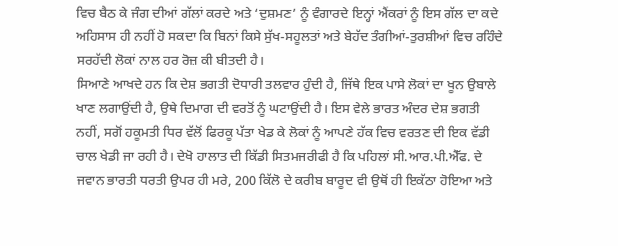ਵਿਚ ਬੈਠ ਕੇ ਜੰਗ ਦੀਆਂ ਗੱਲਾਂ ਕਰਦੇ ਅਤੇ ‘ਦੁਸ਼ਮਣ’ ਨੂੰ ਵੰਗਾਰਦੇ ਇਨ੍ਹਾਂ ਐਂਕਰਾਂ ਨੂੰ ਇਸ ਗੱਲ ਦਾ ਕਦੇ ਅਹਿਸਾਸ ਹੀ ਨਹੀਂ ਹੋ ਸਕਦਾ ਕਿ ਬਿਨਾਂ ਕਿਸੇ ਸੁੱਖ-ਸਹੂਲਤਾਂ ਅਤੇ ਬੇਹੱਦ ਤੰਗੀਆਂ-ਤੁਰਸ਼ੀਆਂ ਵਿਚ ਰਹਿੰਦੇ ਸਰਹੱਦੀ ਲੋਕਾਂ ਨਾਲ ਹਰ ਰੋਜ਼ ਕੀ ਬੀਤਦੀ ਹੈ।
ਸਿਆਣੇ ਆਖਦੇ ਹਨ ਕਿ ਦੇਸ਼ ਭਗਤੀ ਦੋਧਾਰੀ ਤਲਵਾਰ ਹੁੰਦੀ ਹੈ, ਜਿੱਥੇ ਇਕ ਪਾਸੇ ਲੋਕਾਂ ਦਾ ਖੂਨ ਉਬਾਲੇ ਖਾਣ ਲਗਾਉਂਦੀ ਹੈ, ਉਥੇ ਦਿਮਾਗ ਦੀ ਵਰਤੋਂ ਨੂੰ ਘਟਾਉਂਦੀ ਹੈ। ਇਸ ਵੇਲੇ ਭਾਰਤ ਅੰਦਰ ਦੇਸ਼ ਭਗਤੀ ਨਹੀਂ, ਸਗੋਂ ਹਕੂਮਤੀ ਧਿਰ ਵੱਲੋਂ ਫਿਰਕੂ ਪੱਤਾ ਖੇਡ ਕੇ ਲੋਕਾਂ ਨੂੰ ਆਪਣੇ ਹੱਕ ਵਿਚ ਵਰਤਣ ਦੀ ਇਕ ਵੱਡੀ ਚਾਲ ਖੇਡੀ ਜਾ ਰਹੀ ਹੈ। ਦੇਖੋ ਹਾਲਾਤ ਦੀ ਕਿੱਡੀ ਸਿਤਮਜਰੀਫੀ ਹੈ ਕਿ ਪਹਿਲਾਂ ਸੀ.ਆਰ.ਪੀ.ਐੱਫ. ਦੇ ਜਵਾਨ ਭਾਰਤੀ ਧਰਤੀ ਉਪਰ ਹੀ ਮਰੇ, 200 ਕਿੱਲੋ ਦੇ ਕਰੀਬ ਬਾਰੂਦ ਵੀ ਉਥੋਂ ਹੀ ਇਕੱਠਾ ਹੋਇਆ ਅਤੇ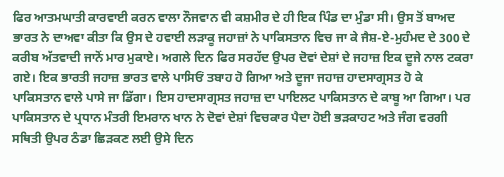ਫਿਰ ਆਤਮਘਾਤੀ ਕਾਰਵਾਈ ਕਰਨ ਵਾਲਾ ਨੌਜਵਾਨ ਵੀ ਕਸ਼ਮੀਰ ਦੇ ਹੀ ਇਕ ਪਿੰਡ ਦਾ ਮੁੰਡਾ ਸੀ। ਉਸ ਤੋਂ ਬਾਅਦ ਭਾਰਤ ਨੇ ਦਾਅਵਾ ਕੀਤਾ ਕਿ ਉਸ ਦੇ ਹਵਾਈ ਲੜਾਕੂ ਜਹਾਜ਼ਾਂ ਨੇ ਪਾਕਿਸਤਾਨ ਵਿਚ ਜਾ ਕੇ ਜੈਸ਼-ਏ-ਮੁਹੰਮਦ ਦੇ 300 ਦੇ ਕਰੀਬ ਅੱਤਵਾਦੀ ਜਾਨੋਂ ਮਾਰ ਮੁਕਾਏ। ਅਗਲੇ ਦਿਨ ਫਿਰ ਸਰਹੱਦ ਉਪਰ ਦੋਵਾਂ ਦੇਸ਼ਾਂ ਦੇ ਜਹਾਜ਼ ਇਕ ਦੂਜੇ ਨਾਲ ਟਕਰਾ ਗਏ। ਇਕ ਭਾਰਤੀ ਜਹਾਜ਼ ਭਾਰਤ ਵਾਲੇ ਪਾਸਿਓਂ ਤਬਾਹ ਹੋ ਗਿਆ ਅਤੇ ਦੂਜਾ ਜਹਾਜ਼ ਹਾਦਸਾਗ੍ਰਸਤ ਹੋ ਕੇ ਪਾਕਿਸਤਾਨ ਵਾਲੇ ਪਾਸੇ ਜਾ ਡਿੱਗਾ। ਇਸ ਹਾਦਸਾਗ੍ਰਸਤ ਜਹਾਜ਼ ਦਾ ਪਾਇਲਟ ਪਾਕਿਸਤਾਨ ਦੇ ਕਾਬੂ ਆ ਗਿਆ। ਪਰ ਪਾਕਿਸਤਾਨ ਦੇ ਪ੍ਰਧਾਨ ਮੰਤਰੀ ਇਮਰਾਨ ਖਾਨ ਨੇ ਦੋਵਾਂ ਦੇਸ਼ਾਂ ਵਿਚਕਾਰ ਪੈਦਾ ਹੋਈ ਭੜਕਾਹਟ ਅਤੇ ਜੰਗ ਵਰਗੀ ਸਥਿਤੀ ਉਪਰ ਠੰਡਾ ਛਿੜਕਣ ਲਈ ਉਸੇ ਦਿਨ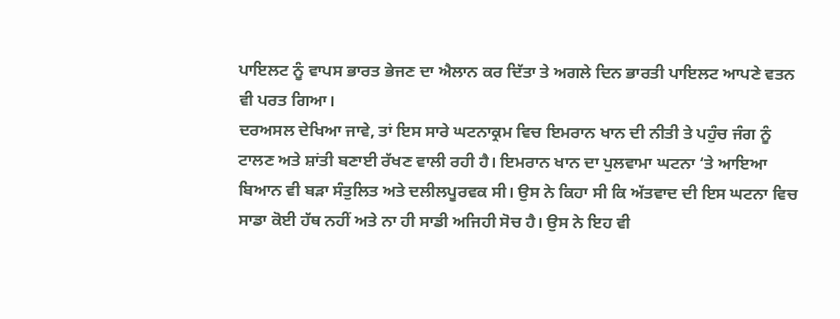ਪਾਇਲਟ ਨੂੰ ਵਾਪਸ ਭਾਰਤ ਭੇਜਣ ਦਾ ਐਲਾਨ ਕਰ ਦਿੱਤਾ ਤੇ ਅਗਲੇ ਦਿਨ ਭਾਰਤੀ ਪਾਇਲਟ ਆਪਣੇ ਵਤਨ ਵੀ ਪਰਤ ਗਿਆ।
ਦਰਅਸਲ ਦੇਖਿਆ ਜਾਵੇ, ਤਾਂ ਇਸ ਸਾਰੇ ਘਟਨਾਕ੍ਰਮ ਵਿਚ ਇਮਰਾਨ ਖਾਨ ਦੀ ਨੀਤੀ ਤੇ ਪਹੁੰਚ ਜੰਗ ਨੂੰ ਟਾਲਣ ਅਤੇ ਸ਼ਾਂਤੀ ਬਣਾਈ ਰੱਖਣ ਵਾਲੀ ਰਹੀ ਹੈ। ਇਮਰਾਨ ਖਾਨ ਦਾ ਪੁਲਵਾਮਾ ਘਟਨਾ ‘ਤੇ ਆਇਆ ਬਿਆਨ ਵੀ ਬੜਾ ਸੰਤੁਲਿਤ ਅਤੇ ਦਲੀਲਪੂਰਵਕ ਸੀ। ਉਸ ਨੇ ਕਿਹਾ ਸੀ ਕਿ ਅੱਤਵਾਦ ਦੀ ਇਸ ਘਟਨਾ ਵਿਚ ਸਾਡਾ ਕੋਈ ਹੱਥ ਨਹੀਂ ਅਤੇ ਨਾ ਹੀ ਸਾਡੀ ਅਜਿਹੀ ਸੋਚ ਹੈ। ਉਸ ਨੇ ਇਹ ਵੀ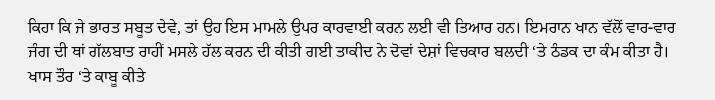ਕਿਹਾ ਕਿ ਜੇ ਭਾਰਤ ਸਬੂਤ ਦੇਵੇ, ਤਾਂ ਉਹ ਇਸ ਮਾਮਲੇ ਉਪਰ ਕਾਰਵਾਈ ਕਰਨ ਲਈ ਵੀ ਤਿਆਰ ਹਨ। ਇਮਰਾਨ ਖਾਨ ਵੱਲੋਂ ਵਾਰ-ਵਾਰ ਜੰਗ ਦੀ ਥਾਂ ਗੱਲਬਾਤ ਰਾਹੀਂ ਮਸਲੇ ਹੱਲ ਕਰਨ ਦੀ ਕੀਤੀ ਗਈ ਤਾਕੀਦ ਨੇ ਦੋਵਾਂ ਦੇਸ਼ਾਂ ਵਿਚਕਾਰ ਬਲਦੀ ‘ਤੇ ਠੰਡਕ ਦਾ ਕੰਮ ਕੀਤਾ ਹੈ। ਖਾਸ ਤੌਰ ‘ਤੇ ਕਾਬੂ ਕੀਤੇ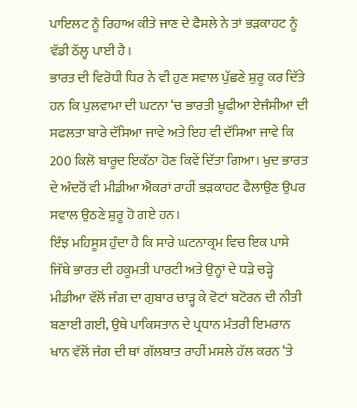ਪਾਇਲਟ ਨੂੰ ਰਿਹਾਅ ਕੀਤੇ ਜਾਣ ਦੇ ਫੈਸਲੇ ਨੇ ਤਾਂ ਭੜਕਾਹਟ ਨੂੰ ਵੱਡੀ ਠੱਲ੍ਹ ਪਾਈ ਹੈ।
ਭਾਰਤ ਦੀ ਵਿਰੋਧੀ ਧਿਰ ਨੇ ਵੀ ਹੁਣ ਸਵਾਲ ਪੁੱਛਣੇ ਸ਼ੁਰੂ ਕਰ ਦਿੱਤੇ ਹਨ ਕਿ ਪੁਲਵਾਮਾ ਦੀ ਘਟਨਾ ‘ਚ ਭਾਰਤੀ ਖੂਫੀਆ ਏਜੰਸੀਆਂ ਦੀ ਸਫਲਤਾ ਬਾਰੇ ਦੱਸਿਆ ਜਾਵੇ ਅਤੇ ਇਹ ਵੀ ਦੱਸਿਆ ਜਾਵੇ ਕਿ 200 ਕਿਲੋ ਬਾਰੂਦ ਇਕੱਠਾ ਹੋਣ ਕਿਵੇਂ ਦਿੱਤਾ ਗਿਆ। ਖੁਦ ਭਾਰਤ ਦੇ ਅੰਦਰੋਂ ਵੀ ਮੀਡੀਆ ਐਂਕਰਾਂ ਰਾਹੀਂ ਭੜਕਾਹਟ ਫੈਲਾਉਣ ਉਪਰ ਸਵਾਲ ਉਠਣੇ ਸ਼ੁਰੂ ਹੋ ਗਏ ਹਨ।
ਇੰਝ ਮਹਿਸੂਸ ਹੁੰਦਾ ਹੈ ਕਿ ਸਾਰੇ ਘਟਨਾਕ੍ਰਮ ਵਿਚ ਇਕ ਪਾਸੇ ਜਿੱਥੇ ਭਾਰਤ ਦੀ ਹਕੂਮਤੀ ਪਾਰਟੀ ਅਤੇ ਉਨ੍ਹਾਂ ਦੇ ਧੜੇ ਚੜ੍ਹੇ ਮੀਡੀਆ ਵੱਲੋਂ ਜੰਗ ਦਾ ਗੁਬਾਰ ਚਾੜ੍ਹ ਕੇ ਵੋਟਾਂ ਬਟੋਰਨ ਦੀ ਨੀਤੀ ਬਣਾਈ ਗਈ, ਉਥੇ ਪਾਕਿਸਤਾਨ ਦੇ ਪ੍ਰਧਾਨ ਮੰਤਰੀ ਇਮਰਾਨ ਖਾਨ ਵੱਲੋਂ ਜੰਗ ਦੀ ਥਾਂ ਗੱਲਬਾਤ ਰਾਹੀਂ ਮਸਲੇ ਹੱਲ ਕਰਨ ‘ਤੇ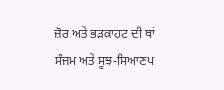ਜ਼ੋਰ ਅਤੇ ਭੜਕਾਹਟ ਦੀ ਥਾਂ ਸੰਜਮ ਅਤੇ ਸੂਝ-ਸਿਆਣਪ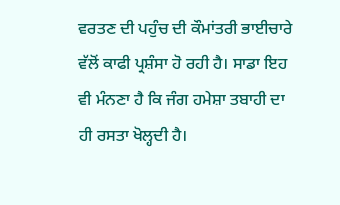ਵਰਤਣ ਦੀ ਪਹੁੰਚ ਦੀ ਕੌਮਾਂਤਰੀ ਭਾਈਚਾਰੇ ਵੱਲੋਂ ਕਾਫੀ ਪ੍ਰਸ਼ੰਸਾ ਹੋ ਰਹੀ ਹੈ। ਸਾਡਾ ਇਹ ਵੀ ਮੰਨਣਾ ਹੈ ਕਿ ਜੰਗ ਹਮੇਸ਼ਾ ਤਬਾਹੀ ਦਾ ਹੀ ਰਸਤਾ ਖੋਲ੍ਹਦੀ ਹੈ।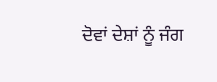ਦੋਵਾਂ ਦੇਸ਼ਾਂ ਨੂੰ ਜੰਗ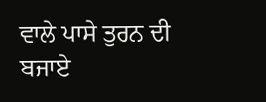ਵਾਲੇ ਪਾਸੇ ਤੁਰਨ ਦੀ ਬਜਾਏ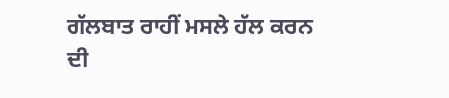ਗੱਲਬਾਤ ਰਾਹੀਂ ਮਸਲੇ ਹੱਲ ਕਰਨ ਦੀ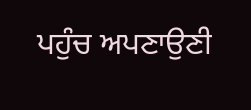ਪਹੁੰਚ ਅਪਣਾਉਣੀ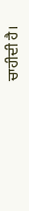ਚਾਹੀਦੀ ਹੈ।